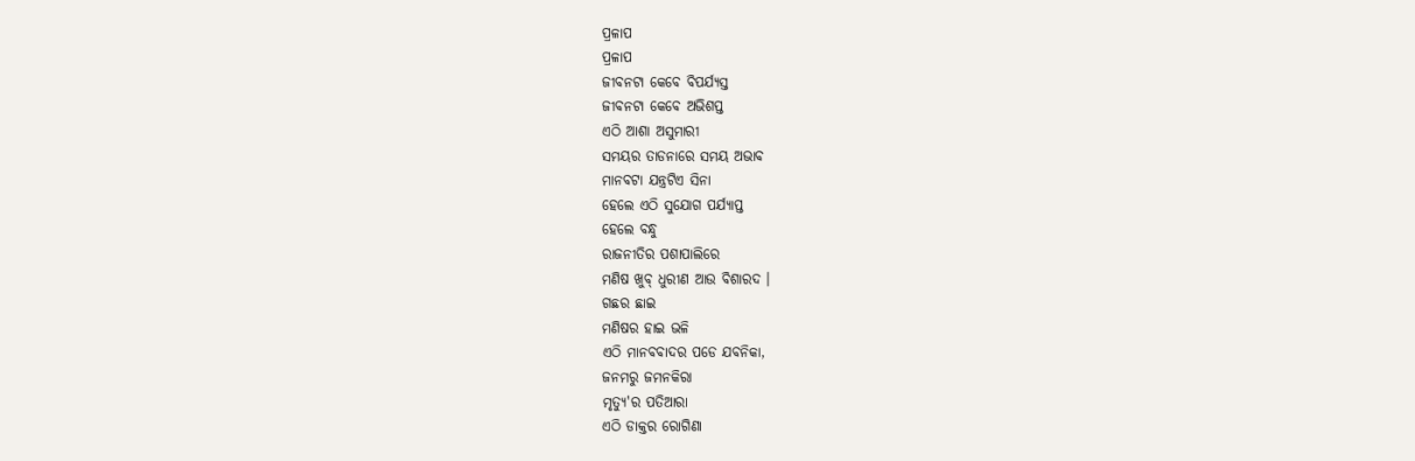ପ୍ରଳାପ
ପ୍ରଳାପ
ଜୀବନଟା କେବେ ବିପର୍ଯ୍ୟସ୍ତ
ଜୀବନଟା କେବେ ଅଭିଶପ୍ତ
ଏଠି ଆଶା ଅସୁମାରୀ
ସମୟର ତାଡନାରେ ସମୟ ଅଭାବ
ମାନବଟା ଯନ୍ତ୍ରଟିଏ ସିନା
ହେଲେ ଏଠି ସୁଯୋଗ ପର୍ଯ୍ୟାପ୍ତ
ହେଲେ ବନ୍ଧୁ
ରାଜନୀତିର ପଶାପାଲିରେ
ମଣିଷ ଖୁବ୍ ଧୁରୀଣ ଆଉ ବିଶାରଦ ।
ଗଛର ଛାଇ
ମଣିଷର ହାଇ ଭଳି
ଏଠି ମାନବବାଦର ପଡେ ଯବନିକା,
ଜନମରୁ ଜମନକିରା
ମୃତ୍ୟୁ'ର ପତିଆରା
ଏଠି ଡାକ୍ତର ରୋଗିଣା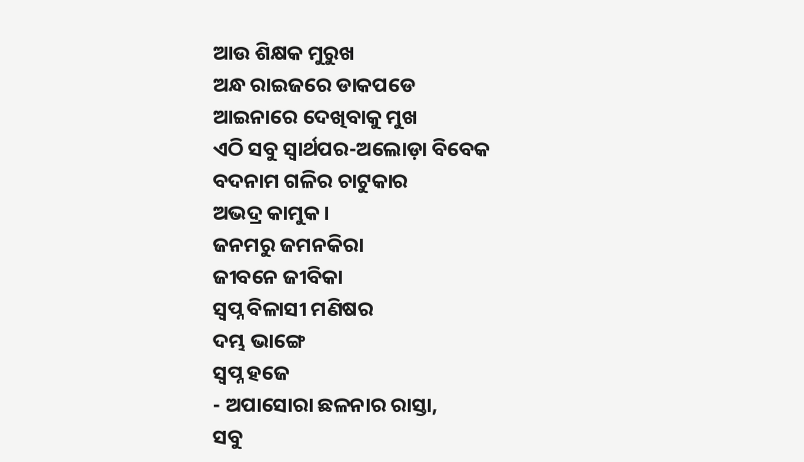ଆଉ ଶିକ୍ଷକ ମୁରୁଖ
ଅନ୍ଧ ରାଇଜରେ ଡାକପଡେ
ଆଇନାରେ ଦେଖିବାକୁ ମୁଖ
ଏଠି ସବୁ ସ୍ବାର୍ଥପର-ଅଲୋଡ଼ା ବିବେକ
ବଦନାମ ଗଳିର ଚାଟୁକାର
ଅଭଦ୍ର କାମୁକ ।
ଜନମରୁ ଜମନକିରା
ଜୀବନେ ଜୀବିକା
ସ୍ବପ୍ନ ବିଳାସୀ ମଣିଷର
ଦମ୍ଭ ଭାଙ୍ଗେ
ସ୍ବପ୍ନ ହଜେ
- ଅପାସୋରା ଛଳନାର ରାସ୍ତା,
ସବୁ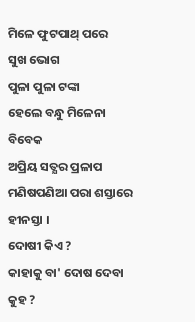ମିଳେ ଫୁଟପାଥ୍ ପରେ
ସୁଖ ଭୋଗ
ପୁଳା ପୁଳା ଟଙ୍କା
ହେଲେ ବନ୍ଧୁ ମିଳେନା ବିବେକ
ଅପ୍ରିୟ ସତ୍ଯର ପ୍ରଳାପ
ମଣିଷପଣିଆ ପରା ଶସ୍ତାରେ ହୀନସ୍ତା ।
ଦୋଷୀ କିଏ ?
କାହାକୁ ବା' ଦୋଷ ଦେବା କୁହ ?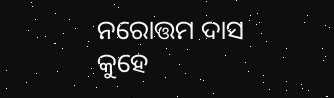ନରୋତ୍ତମ ଦାସ କୁହେ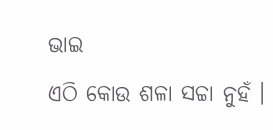ଭାଇ
ଏଠି କୋଉ ଶଳା ସଚ୍ଚା ନୁହଁ ।